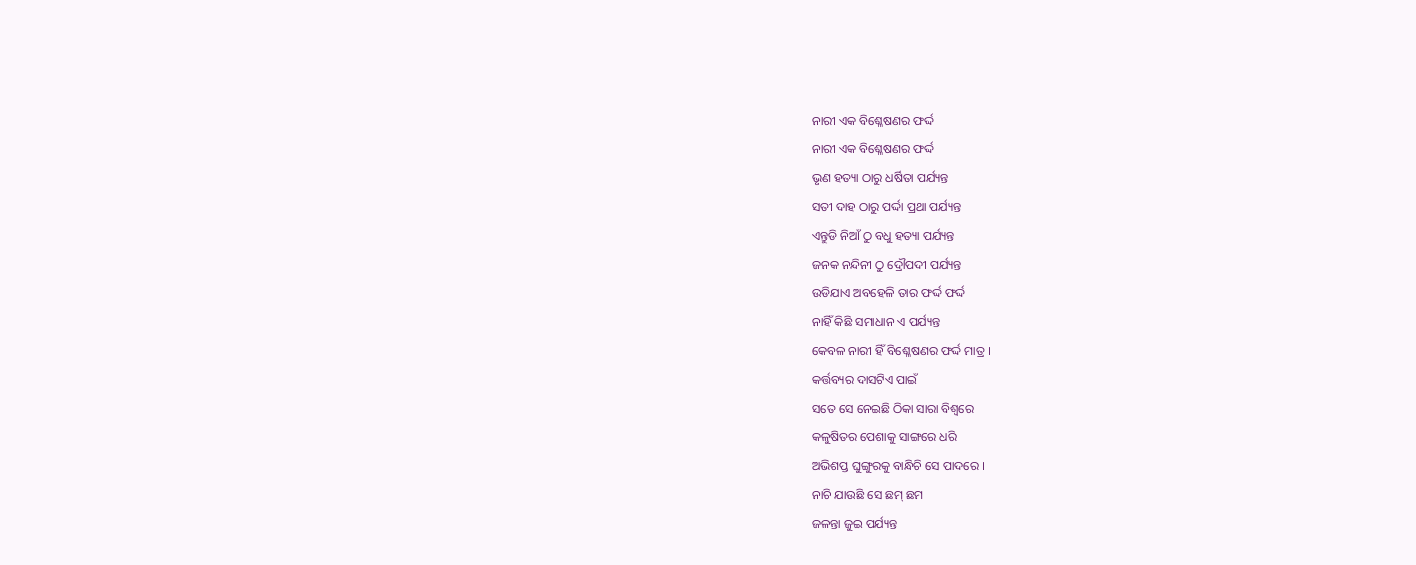ନାରୀ ଏକ ବିଶ୍ଳେଷଣର ଫର୍ଦ୍ଦ
ନାରୀ ଏକ ବିଶ୍ଳେଷଣର ଫର୍ଦ୍ଦ
ଭୃଣ ହତ୍ୟା ଠାରୁ ଧର୍ଷିତା ପର୍ଯ୍ୟନ୍ତ
ସତୀ ଦାହ ଠାରୁ ପର୍ଦ୍ଦା ପ୍ରଥା ପର୍ଯ୍ୟନ୍ତ
ଏନ୍ତୁଡି ନିଆଁ ଠୁ ବଧୁ ହତ୍ୟା ପର୍ଯ୍ୟନ୍ତ
ଜନକ ନନ୍ଦିନୀ ଠୁ ଦ୍ରୌପଦୀ ପର୍ଯ୍ୟନ୍ତ
ଉଡିଯାଏ ଅବହେଳି ତାର ଫର୍ଦ୍ଦ ଫର୍ଦ୍ଦ
ନାହିଁ କିଛି ସମାଧାନ ଏ ପର୍ଯ୍ୟନ୍ତ
କେବଳ ନାରୀ ହିଁ ବିଶ୍ଳେଷଣର ଫର୍ଦ୍ଦ ମାତ୍ର ।
କର୍ତ୍ତବ୍ୟର ଦାସଟିଏ ପାଇଁ
ସତେ ସେ ନେଇଛି ଠିକା ସାରା ବିଶ୍ଵରେ
କଳୁଷିତର ପେଶାକୁ ସାଙ୍ଗରେ ଧରି
ଅଭିଶପ୍ତ ଘୁଙ୍ଗୁରକୁ ବାନ୍ଧିଚି ସେ ପାଦରେ ।
ନାଚି ଯାଉଛି ସେ ଛମ୍ ଛମ
ଜଳନ୍ତା ଜୁଇ ପର୍ଯ୍ୟନ୍ତ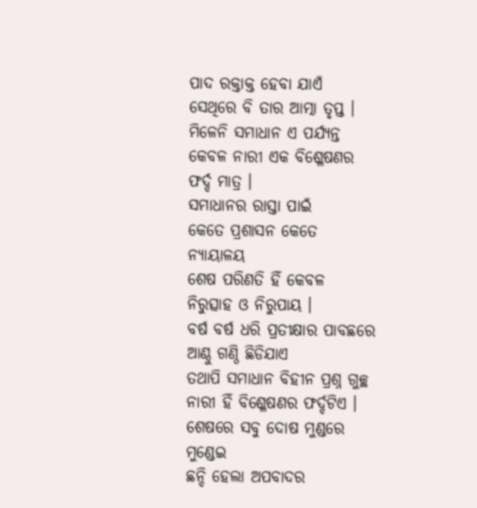ପାଦ ରକ୍ତାକ୍ତ ହେବା ଯାଏଁ
ସେଥିରେ ବି ତାର ଆତ୍ମା ତୃପ୍ତ ।
ମିଳେନି ସମାଧାନ ଏ ପର୍ଯ୍ୟନ୍ତ
କେବଳ ନାରୀ ଏକ ବିଶ୍ଳେଷଣର ଫର୍ଦ୍ଦ ମାତ୍ର ।
ସମାଧାନର ରାସ୍ତା ପାଇଁ
କେତେ ପ୍ରଶାସନ କେତେ ନ୍ୟାୟାଳୟ
ଶେଷ ପରିଣତି ହିଁ କେବଳ
ନିରୁତ୍ସାହ ଓ ନିରୁପାୟ ।
ବର୍ଷ ବର୍ଷ ଧରି ପ୍ରତୀକ୍ଷାର ପାବଛରେ
ଆଣ୍ଠୁ ଗଣ୍ଠି ଛିଡିଯାଏ
ତଥାପି ସମାଧାନ ବିହୀନ ପ୍ରଶ୍ନ ଗୁଚ୍ଛ
ନାରୀ ହିଁ ବିଶ୍ଳେଷଣର ଫର୍ଦ୍ଦଟିଏ ।
ଶେଷରେ ସବୁ ଦୋଷ ମୁଣ୍ଡରେ ମୁଣ୍ଡେଇ
ଛନ୍ଦି ହେଲା ଅପବାଦର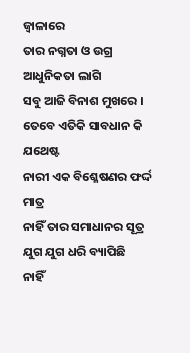ଜ୍ଵାଳାରେ
ତାର ନଗ୍ନତା ଓ ଉଗ୍ର ଆଧୁନିକତା ଲାଗି
ସବୁ ଆଜି ବିନାଶ ମୁଖରେ ।
ତେବେ ଏତିକି ସାବଧାନ କି ଯଥେଷ୍ଟ
ନାରୀ ଏକ ବିଶ୍ଳେଷଣର ଫର୍ଦ୍ଦ ମାତ୍ର
ନାହିଁ ତାର ସମାଧାନର ସୂତ୍ର
ଯୁଗ ଯୁଗ ଧରି ବ୍ୟାପିଛି
ନାହିଁ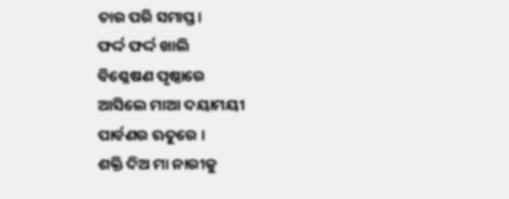ତାର ପରି ସମାପ୍ତ।
ଫର୍ଦ୍ଦ ଫର୍ଦ୍ଦ ଖାଲି
ବିଶ୍ଳେଷଣ ପୃଷ୍ଠାରେ
ଆସିଲେ ମାଆ ଦୟାମୟୀ
ପାର୍ବଣର ଋତୁରେ ।
ଶକ୍ତି ଦିଅ ମା ନାରୀକୁ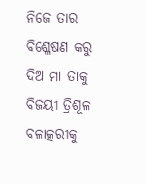ନିଜେ ତାର ବିଶ୍ଳେଷଣ କରୁ
ଦିଅ ମା ତାକୁ ବିଜୟୀ ତ୍ରିଶୂଳ
ବଳାତ୍କରୀକୁ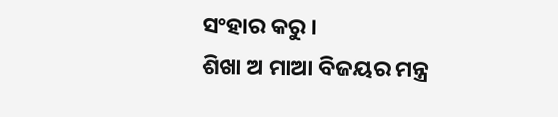ସଂହାର କରୁ ।
ଶିଖା ଅ ମାଆ ବିଜୟର ମନ୍ତ୍ର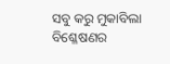ସବୁ କରୁ ମୁକାବିଲା
ବିଶ୍ଳେଷଣର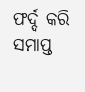ଫର୍ଦ୍ଦ କରି ସମାପ୍ତ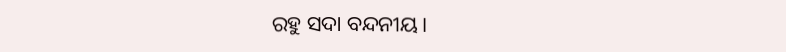ରହୁ ସଦା ବନ୍ଦନୀୟ।